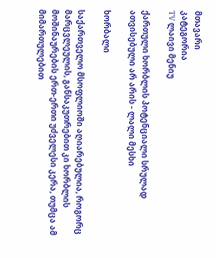მთავარი
კატეგორია
TV ლაივი მენიუ

ქართული ხორბლის პოტენციალი სრულად ათვისებული არ არის - ლალი მესხი

ხორბალი

საქართველო მსოფლიოში აღიარებულია, როგორც მარცვლეულის, განსაკუთრებით კი ხორბლის მოშინაურების ერთ-ერთი უძველესი კერა, თუმცა ამ მიმართულებით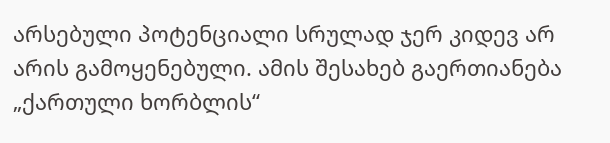არსებული პოტენციალი სრულად ჯერ კიდევ არ არის გამოყენებული. ამის შესახებ გაერთიანება „ქართული ხორბლის“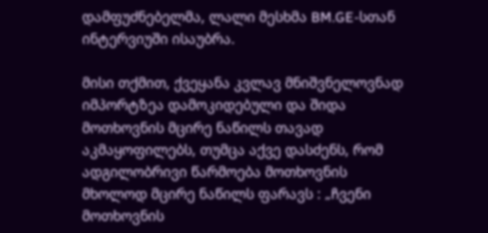დამფუძნებელმა, ლალი მესხმა BM.GE-სთან ინტერვიუში ისაუბრა.

მისი თქმით, ქვეყანა კვლავ მნიშვნელოვნად იმპორტზეა დამოკიდებული და შიდა მოთხოვნის მცირე ნაწილს თავად აკმაყოფილებს, თუმცა აქვე დასძენს, რომ ადგილობრივი წარმოება მოთხოვნის მხოლოდ მცირე ნაწილს ფარავს : „ჩვენი მოთხოვნის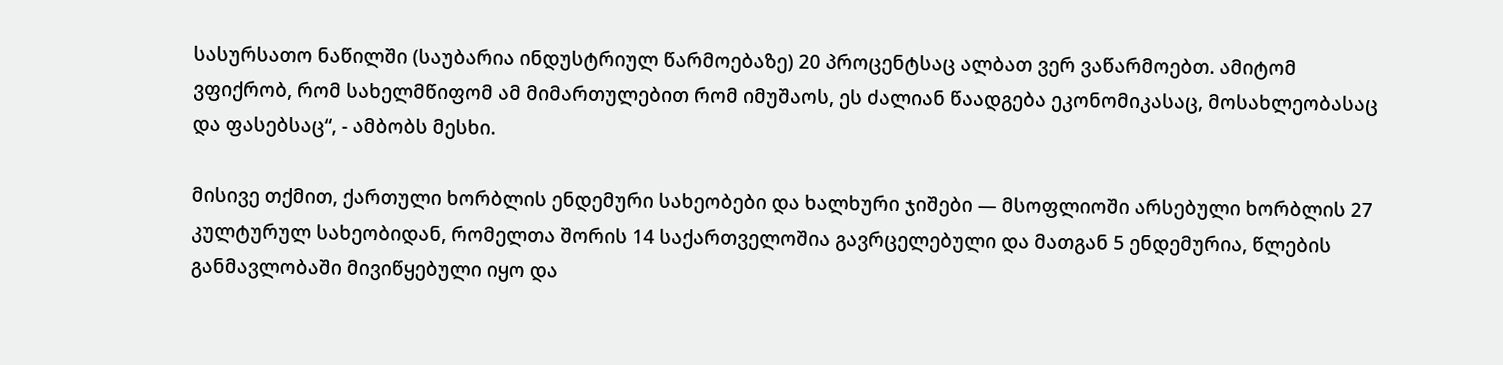სასურსათო ნაწილში (საუბარია ინდუსტრიულ წარმოებაზე) 20 პროცენტსაც ალბათ ვერ ვაწარმოებთ. ამიტომ ვფიქრობ, რომ სახელმწიფომ ამ მიმართულებით რომ იმუშაოს, ეს ძალიან წაადგება ეკონომიკასაც, მოსახლეობასაც და ფასებსაც“, - ამბობს მესხი.

მისივე თქმით, ქართული ხორბლის ენდემური სახეობები და ხალხური ჯიშები — მსოფლიოში არსებული ხორბლის 27 კულტურულ სახეობიდან, რომელთა შორის 14 საქართველოშია გავრცელებული და მათგან 5 ენდემურია, წლების განმავლობაში მივიწყებული იყო და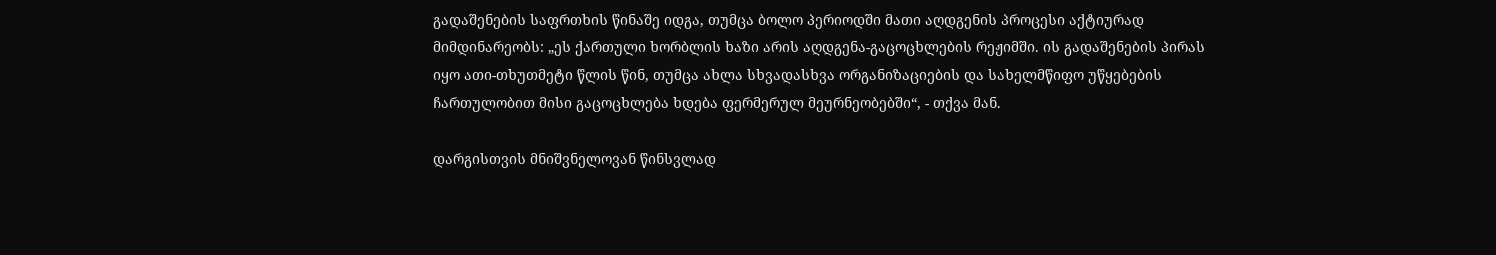გადაშენების საფრთხის წინაშე იდგა, თუმცა ბოლო პერიოდში მათი აღდგენის პროცესი აქტიურად მიმდინარეობს: „ეს ქართული ხორბლის ხაზი არის აღდგენა-გაცოცხლების რეჟიმში. ის გადაშენების პირას იყო ათი-თხუთმეტი წლის წინ, თუმცა ახლა სხვადასხვა ორგანიზაციების და სახელმწიფო უწყებების ჩართულობით მისი გაცოცხლება ხდება ფერმერულ მეურნეობებში“, - თქვა მან.

დარგისთვის მნიშვნელოვან წინსვლად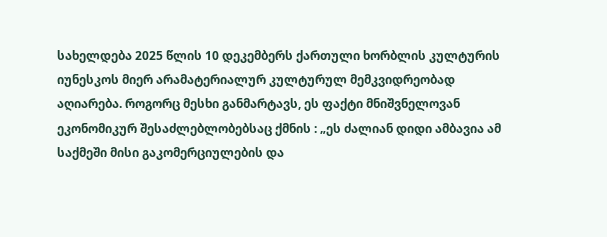სახელდება 2025 წლის 10 დეკემბერს ქართული ხორბლის კულტურის იუნესკოს მიერ არამატერიალურ კულტურულ მემკვიდრეობად აღიარება. როგორც მესხი განმარტავს, ეს ფაქტი მნიშვნელოვან ეკონომიკურ შესაძლებლობებსაც ქმნის : „ეს ძალიან დიდი ამბავია ამ საქმეში მისი გაკომერციულების და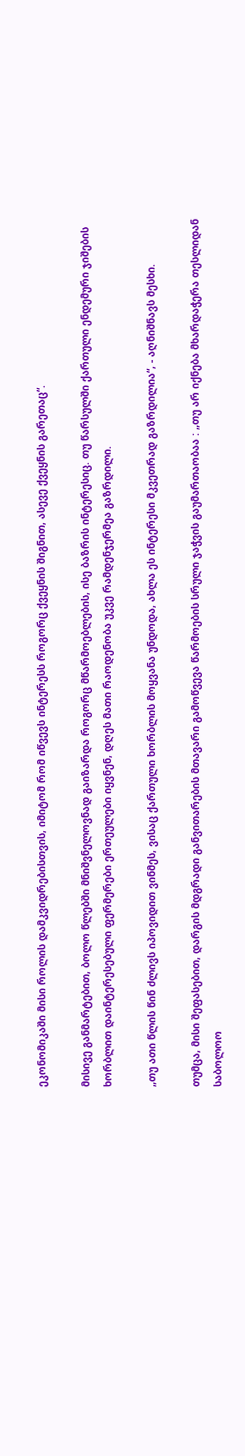ეკონომიკაში მისი როლის დამკვიდრებისთვის, იმიტომ რომ იწვევს ინტერესს როგორც ქვეყნის შიგნით, ასევე ქვეყნის გარეთაც“.

მისივე განმარტებით, ბოლო წლებში მნიშვნელოვნად გაიზარდა როგორც მწარმოებლების, ისე ბაზრის ინტერესიც. თუ წარსულში ქართული ენდემური ჯიშების ხორბლით დაინტერესებული ფერმერები ერთეულები იყვნენ, დღეს მათი რაოდენობა უკვე რამდენჯერმეა გაზრდილი.

„თუ ათი წლის წინ ძლივს იპოვიდით ვინმეს, ვისაც ქართული ხორბლის მოყვანა უნდოდა, ახლა ეს ინტერესი მკვეთრად გაზრდილია“, - აღნიშნავს მესხი.

თუმცა, მისი შეფასებით, დარგის მდგრადი განვითარების მთავარი გამოწვევა წარმოების სრული ჯაჭვის გაუმართაობაა : „თუ არ იქნება მხარდაჭერა თესლიდან საბოლოო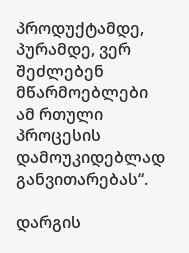პროდუქტამდე, პურამდე, ვერ შეძლებენ მწარმოებლები ამ რთული პროცესის დამოუკიდებლად განვითარებას“.

დარგის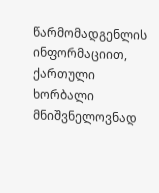წარმომადგენლის ინფორმაციით, ქართული ხორბალი მნიშვნელოვნად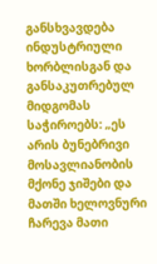განსხვავდება ინდუსტრიული ხორბლისგან და განსაკუთრებულ მიდგომას საჭიროებს: „ეს არის ბუნებრივი მოსავლიანობის მქონე ჯიშები და მათში ხელოვნური ჩარევა მათი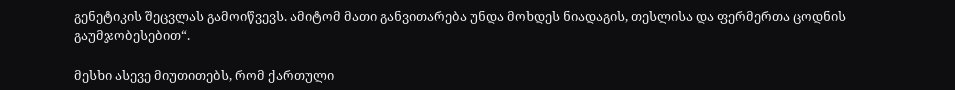გენეტიკის შეცვლას გამოიწვევს. ამიტომ მათი განვითარება უნდა მოხდეს ნიადაგის, თესლისა და ფერმერთა ცოდნის გაუმჯობესებით“.

მესხი ასევე მიუთითებს, რომ ქართული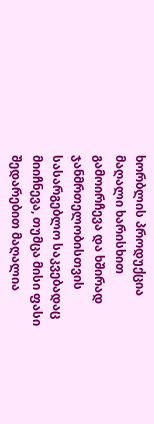ხორბლის პროდუქცია მაღალი ხარისხით გამოირჩევა და ხშირად ჯანმრთელობისთვის სასარგებლო საკვებადაც მიიჩნევა, თუმცა მისი ფასი შედარებით მაღალია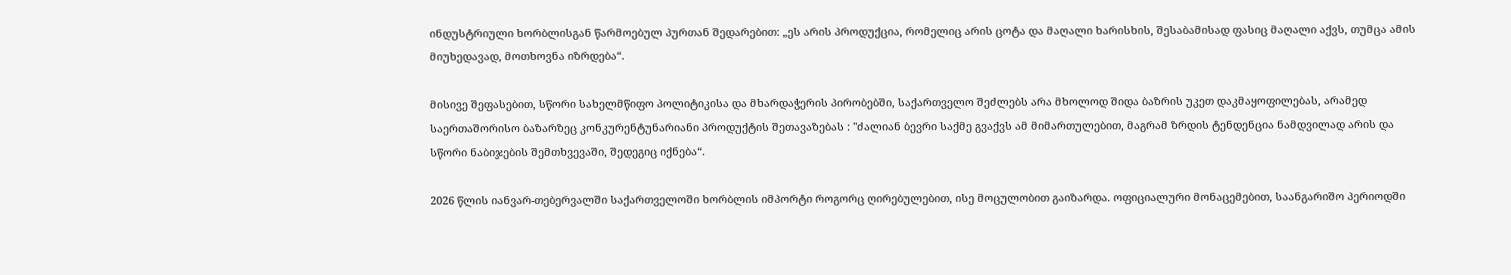ინდუსტრიული ხორბლისგან წარმოებულ პურთან შედარებით: „ეს არის პროდუქცია, რომელიც არის ცოტა და მაღალი ხარისხის, შესაბამისად ფასიც მაღალი აქვს, თუმცა ამის მიუხედავად, მოთხოვნა იზრდება“.

მისივე შეფასებით, სწორი სახელმწიფო პოლიტიკისა და მხარდაჭერის პირობებში, საქართველო შეძლებს არა მხოლოდ შიდა ბაზრის უკეთ დაკმაყოფილებას, არამედ საერთაშორისო ბაზარზეც კონკურენტუნარიანი პროდუქტის შეთავაზებას : "ძალიან ბევრი საქმე გვაქვს ამ მიმართულებით, მაგრამ ზრდის ტენდენცია ნამდვილად არის და სწორი ნაბიჯების შემთხვევაში, შედეგიც იქნება“.

2026 წლის იანვარ-თებერვალში საქართველოში ხორბლის იმპორტი როგორც ღირებულებით, ისე მოცულობით გაიზარდა. ოფიციალური მონაცემებით, საანგარიშო პერიოდში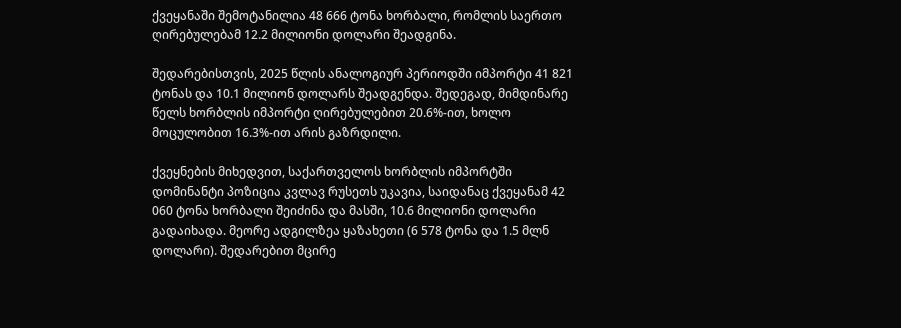ქვეყანაში შემოტანილია 48 666 ტონა ხორბალი, რომლის საერთო ღირებულებამ 12.2 მილიონი დოლარი შეადგინა.

შედარებისთვის, 2025 წლის ანალოგიურ პერიოდში იმპორტი 41 821 ტონას და 10.1 მილიონ დოლარს შეადგენდა. შედეგად, მიმდინარე წელს ხორბლის იმპორტი ღირებულებით 20.6%-ით, ხოლო მოცულობით 16.3%-ით არის გაზრდილი.

ქვეყნების მიხედვით, საქართველოს ხორბლის იმპორტში დომინანტი პოზიცია კვლავ რუსეთს უკავია, საიდანაც ქვეყანამ 42 060 ტონა ხორბალი შეიძინა და მასში, 10.6 მილიონი დოლარი გადაიხადა. მეორე ადგილზეა ყაზახეთი (6 578 ტონა და 1.5 მლნ დოლარი). შედარებით მცირე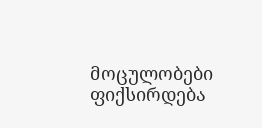მოცულობები ფიქსირდება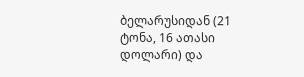ბელარუსიდან (21 ტონა, 16 ათასი დოლარი) და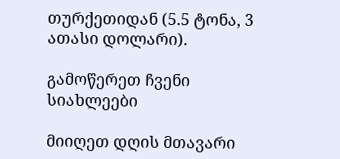თურქეთიდან (5.5 ტონა, 3 ათასი დოლარი).

გამოწერეთ ჩვენი სიახლეები

მიიღეთ დღის მთავარი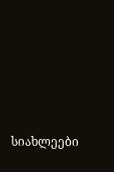სიახლეები